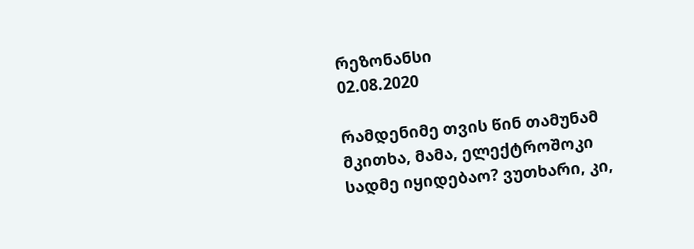რეზონანსი
02.08.2020

რამდენიმე თვის წინ თამუნამ მკითხა, მამა, ელექტროშოკი სადმე იყიდებაო? ვუთხარი, კი,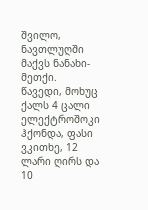შვილო, ნავთლუღში მაქვს ნანახი-მეთქი. წავედი, მოხუც ქალს 4 ცალი ელექტროშოკი ჰქონდა, ფასი ვკითხე, 12 ლარი ღირს და 10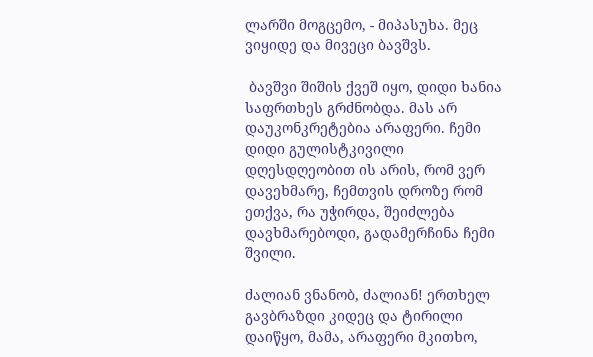ლარში მოგცემო, - მიპასუხა. მეც ვიყიდე და მივეცი ბავშვს.

 ბავშვი შიშის ქვეშ იყო, დიდი ხანია საფრთხეს გრძნობდა. მას არ დაუკონკრეტებია არაფერი. ჩემი დიდი გულისტკივილი დღესდღეობით ის არის, რომ ვერ დავეხმარე, ჩემთვის დროზე რომ ეთქვა, რა უჭირდა, შეიძლება დავხმარებოდი, გადამერჩინა ჩემი შვილი.

ძალიან ვნანობ, ძალიან! ერთხელ გავბრაზდი კიდეც და ტირილი დაიწყო, მამა, არაფერი მკითხო,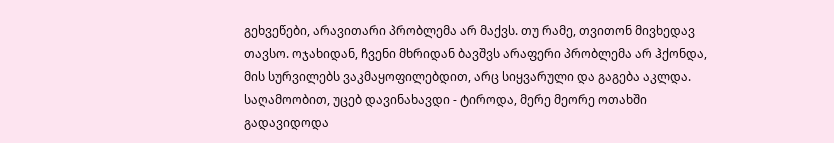გეხვეწები, არავითარი პრობლემა არ მაქვს. თუ რამე, თვითონ მივხედავ თავსო. ოჯახიდან, ჩვენი მხრიდან ბავშვს არაფერი პრობლემა არ ჰქონდა, მის სურვილებს ვაკმაყოფილებდით, არც სიყვარული და გაგება აკლდა. საღამოობით, უცებ დავინახავდი - ტიროდა, მერე მეორე ოთახში გადავიდოდა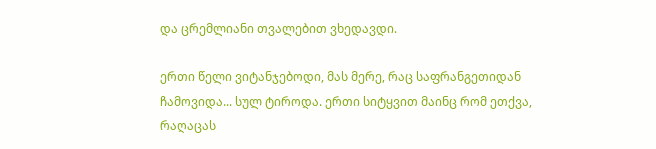და ცრემლიანი თვალებით ვხედავდი.

ერთი წელი ვიტანჯებოდი, მას მერე, რაც საფრანგეთიდან ჩამოვიდა... სულ ტიროდა. ერთი სიტყვით მაინც რომ ეთქვა, რაღაცას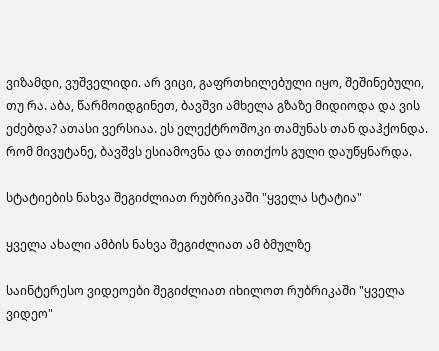ვიზამდი, ვუშველიდი. არ ვიცი, გაფრთხილებული იყო, შეშინებული, თუ რა. აბა, წარმოიდგინეთ, ბავშვი ამხელა გზაზე მიდიოდა და ვის ეძებდა? ათასი ვერსიაა. ეს ელექტროშოკი თამუნას თან დაჰქონდა. რომ მივუტანე, ბავშვს ესიამოვნა და თითქოს გული დაუწყნარდა.

სტატიების ნახვა შეგიძლიათ რუბრიკაში "ყველა სტატია"

ყველა ახალი ამბის ნახვა შეგიძლიათ ამ ბმულზე

საინტერესო ვიდეოები შეგიძლიათ იხილოთ რუბრიკაში "ყველა ვიდეო"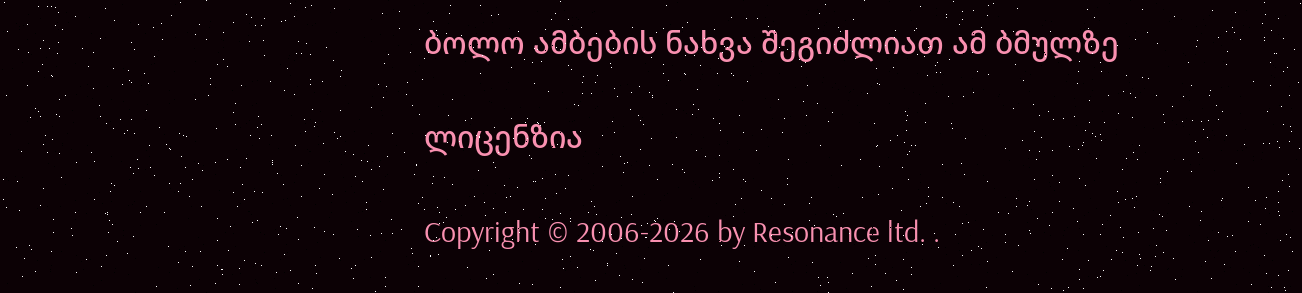ბოლო ამბების ნახვა შეგიძლიათ ამ ბმულზე

ლიცენზია

Copyright © 2006-2026 by Resonance ltd. .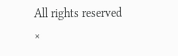All rights reserved
×